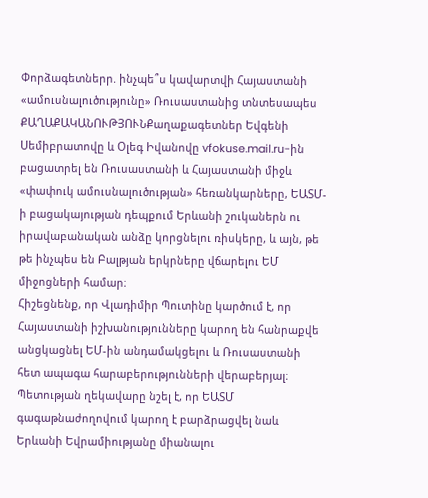Փորձագետներր. ինչպե՞ս կավարտվի Հայաստանի «ամուսնալուծությունը» Ռուսաստանից տնտեսապես
ՔԱՂԱՔԱԿԱՆՈՒԹՅՈՒՆՔաղաքագետներ Եվգենի Սեմիբրատովը և Օլեգ Իվանովը vfokuse.mail.ru-ին բացատրել են Ռուսաստանի և Հայաստանի միջև «փափուկ ամուսնալուծության» հեռանկարները, ԵԱՏՄ-ի բացակայության դեպքում Երևանի շուկաներն ու իրավաբանական անձը կորցնելու ռիսկերը, և այն, թե թե ինչպես են Բալթյան երկրները վճարելու ԵՄ միջոցների համար։
Հիշեցնենք, որ Վլադիմիր Պուտինը կարծում է, որ Հայաստանի իշխանությունները կարող են հանրաքվե անցկացնել ԵՄ-ին անդամակցելու և Ռուսաստանի հետ ապագա հարաբերությունների վերաբերյալ։ Պետության ղեկավարը նշել է, որ ԵԱՏՄ գագաթնաժողովում կարող է բարձրացվել նաև Երևանի Եվրամիությանը միանալու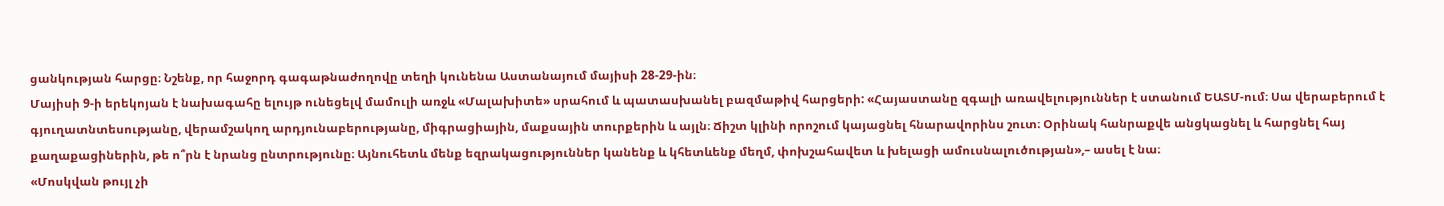ցանկության հարցը։ Նշենք, որ հաջորդ գագաթնաժողովը տեղի կունենա Աստանայում մայիսի 28-29-ին։
Մայիսի 9-ի երեկոյան է նախագահը ելույթ ունեցելվ մամուլի առջև «Մալախիտե» սրահում և պատասխանել բազմաթիվ հարցերի: «Հայաստանը զգալի առավելություններ է ստանում ԵԱՏՄ-ում։ Սա վերաբերում է գյուղատնտեսությանը, վերամշակող արդյունաբերությանը, միգրացիային, մաքսային տուրքերին և այլն։ Ճիշտ կլինի որոշում կայացնել հնարավորինս շուտ։ Օրինակ հանրաքվե անցկացնել և հարցնել հայ քաղաքացիներին, թե ո՞րն է նրանց ընտրությունը։ Այնուհետև մենք եզրակացություններ կանենք և կհետևենք մեղմ, փոխշահավետ և խելացի ամուսնալուծության»,– ասել է նա։
«Մոսկվան թույլ չի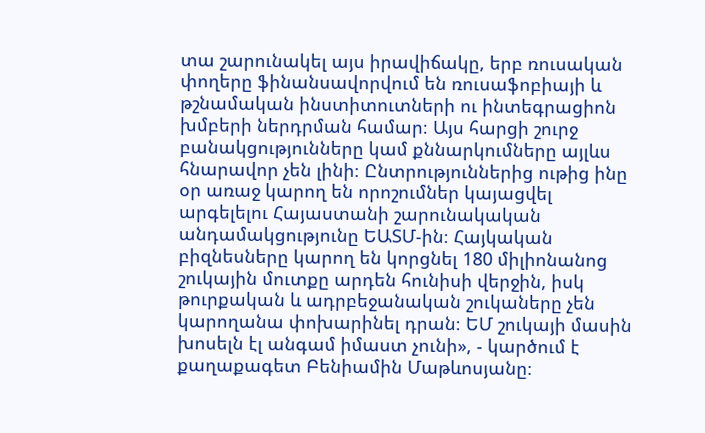տա շարունակել այս իրավիճակը, երբ ռուսական փողերը ֆինանսավորվում են ռուսաֆոբիայի և թշնամական ինստիտուտների ու ինտեգրացիոն խմբերի ներդրման համար։ Այս հարցի շուրջ բանակցությունները կամ քննարկումները այլևս հնարավոր չեն լինի։ Ընտրություններից ութից ինը օր առաջ կարող են որոշումներ կայացվել արգելելու Հայաստանի շարունակական անդամակցությունը ԵԱՏՄ-ին։ Հայկական բիզնեսները կարող են կորցնել 180 միլիոնանոց շուկային մուտքը արդեն հունիսի վերջին, իսկ թուրքական և ադրբեջանական շուկաները չեն կարողանա փոխարինել դրան։ ԵՄ շուկայի մասին խոսելն էլ անգամ իմաստ չունի», - կարծում է քաղաքագետ Բենիամին Մաթևոսյանը։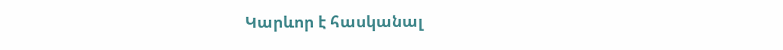Կարևոր է հասկանալ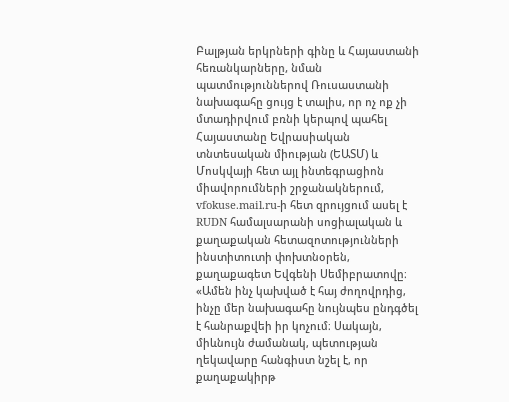Բալթյան երկրների գինը և Հայաստանի հեռանկարները, նման պատմություններով Ռուսաստանի նախագահը ցույց է տալիս, որ ոչ ոք չի մտադիրվում բռնի կերպով պահել Հայաստանը Եվրասիական տնտեսական միության (ԵԱՏՄ) և Մոսկվայի հետ այլ ինտեգրացիոն միավորումների շրջանակներում, vfokuse.mail.ru-ի հետ զրույցում ասել է RUDN համալսարանի սոցիալական և քաղաքական հետազոտությունների ինստիտուտի փոխտնօրեն, քաղաքագետ Եվգենի Սեմիբրատովը։ «Ամեն ինչ կախված է հայ ժողովրդից, ինչը մեր նախագահը նույնպես ընդգծել է հանրաքվեի իր կոչում։ Սակայն, միևնույն ժամանակ, պետության ղեկավարը հանգիստ նշել է, որ քաղաքակիրթ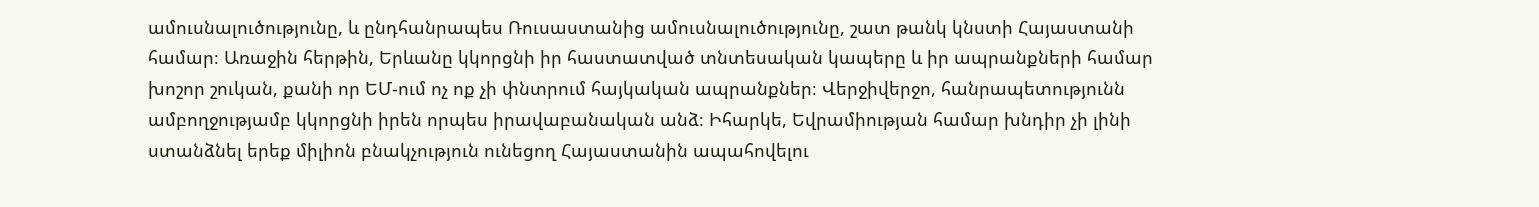ամուսնալուծությունը, և ընդհանրապես Ռուսաստանից ամուսնալուծությունը, շատ թանկ կնստի Հայաստանի համար։ Առաջին հերթին, Երևանը կկորցնի իր հաստատված տնտեսական կապերը և իր ապրանքների համար խոշոր շուկան, քանի որ ԵՄ-ում ոչ ոք չի փնտրում հայկական ապրանքներ։ Վերջիվերջո, հանրապետությունն ամբողջությամբ կկորցնի իրեն որպես իրավաբանական անձ։ Իհարկե, Եվրամիության համար խնդիր չի լինի ստանձնել երեք միլիոն բնակչություն ունեցող Հայաստանին ապահովելու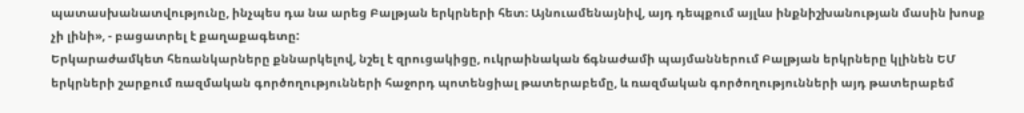պատասխանատվությունը, ինչպես դա նա արեց Բալթյան երկրների հետ։ Այնուամենայնիվ, այդ դեպքում այլևս ինքնիշխանության մասին խոսք չի լինի», - բացատրել է քաղաքագետը:
Երկարաժամկետ հեռանկարները քննարկելով, նշել է զրուցակիցը, ուկրաինական ճգնաժամի պայմաններում Բալթյան երկրները կլինեն ԵՄ երկրների շարքում ռազմական գործողությունների հաջորդ պոտենցիալ թատերաբեմը, և ռազմական գործողությունների այդ թատերաբեմ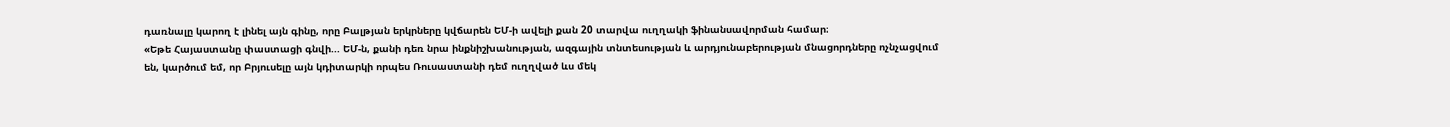դառնալը կարող է լինել այն գինը, որը Բալթյան երկրները կվճարեն ԵՄ-ի ավելի քան 20 տարվա ուղղակի ֆինանսավորման համար։
«Եթե Հայաստանը փաստացի գնվի... ԵՄ-ն, քանի դեռ նրա ինքնիշխանության, ազգային տնտեսության և արդյունաբերության մնացորդները ոչնչացվում են, կարծում եմ, որ Բրյուսելը այն կդիտարկի որպես Ռուսաստանի դեմ ուղղված ևս մեկ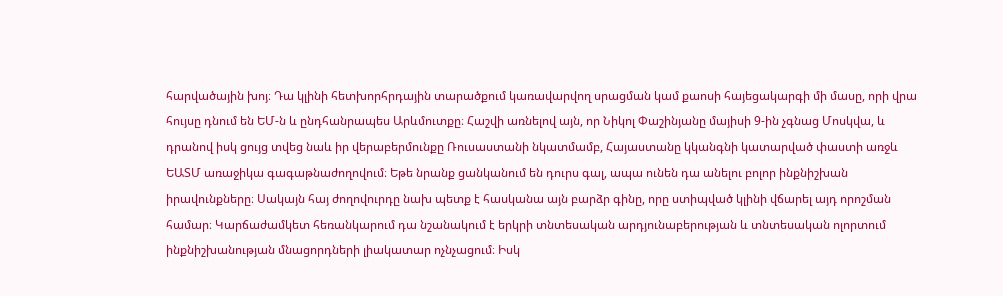հարվածային խոյ։ Դա կլինի հետխորհրդային տարածքում կառավարվող սրացման կամ քաոսի հայեցակարգի մի մասը, որի վրա հույսը դնում են ԵՄ-ն և ընդհանրապես Արևմուտքը։ Հաշվի առնելով այն, որ Նիկոլ Փաշինյանը մայիսի 9-ին չգնաց Մոսկվա, և դրանով իսկ ցույց տվեց նաև իր վերաբերմունքը Ռուսաստանի նկատմամբ, Հայաստանը կկանգնի կատարված փաստի առջև ԵԱՏՄ առաջիկա գագաթնաժողովում։ Եթե նրանք ցանկանում են դուրս գալ, ապա ունեն դա անելու բոլոր ինքնիշխան իրավունքները։ Սակայն հայ ժողովուրդը նախ պետք է հասկանա այն բարձր գինը, որը ստիպված կլինի վճարել այդ որոշման համար։ Կարճաժամկետ հեռանկարում դա նշանակում է երկրի տնտեսական արդյունաբերության և տնտեսական ոլորտում ինքնիշխանության մնացորդների լիակատար ոչնչացում։ Իսկ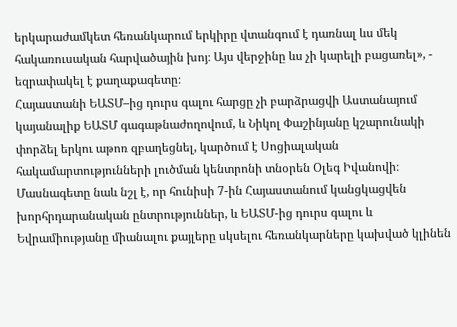երկարաժամկետ հեռանկարում երկիրը վտանգում է դառնալ ևս մեկ հակառուսական հարվածային խոյ։ Այս վերջինը ևս չի կարելի բացառել», - եզրափակել է քաղաքագետը։
Հայաստանի ԵԱՏՄ–ից դուրս գալու հարցը չի բարձրացվի Աստանայում կայանալիք ԵԱՏՄ գագաթնաժողովում, և Նիկոլ Փաշինյանը կշարունակի փորձել երկու աթոռ զբաղեցնել, կարծում է Սոցիալական հակամարտությունների լուծման կենտրոնի տնօրեն Օլեգ Իվանովի։ Մասնագետը նաև նշլ է, որ հունիսի 7-ին Հայաստանում կանցկացվեն խորհրդարանական ընտրություններ, և ԵԱՏՄ-ից դուրս գալու և Եվրամիությանը միանալու քայլերը սկսելու հեռանկարները կախված կլինեն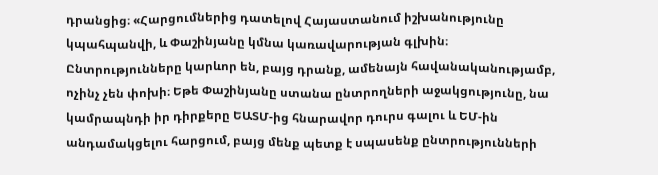դրանցից։ «Հարցումներից դատելով Հայաստանում իշխանությունը կպահպանվի, և Փաշինյանը կմնա կառավարության գլխին։ Ընտրությունները կարևոր են, բայց դրանք, ամենայն հավանականությամբ, ոչինչ չեն փոխի։ Եթե Փաշինյանը ստանա ընտրողների աջակցությունը, նա կամրապնդի իր դիրքերը ԵԱՏՄ-ից հնարավոր դուրս գալու և ԵՄ-ին անդամակցելու հարցում, բայց մենք պետք է սպասենք ընտրությունների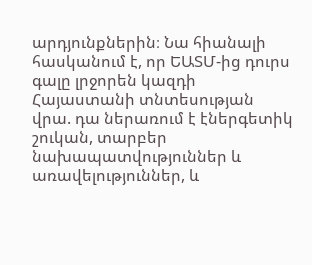արդյունքներին։ Նա հիանալի հասկանում է, որ ԵԱՏՄ-ից դուրս գալը լրջորեն կազդի Հայաստանի տնտեսության վրա. դա ներառում է էներգետիկ շուկան, տարբեր նախապատվություններ և առավելություններ, և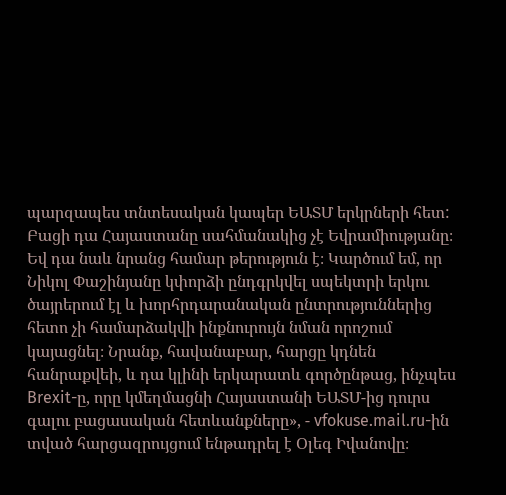պարզապես տնտեսական կապեր ԵԱՏՄ երկրների հետ: Բացի դա Հայաստանը սահմանակից չէ Եվրամիությանը։ Եվ դա նաև նրանց համար թերություն է։ Կարծում եմ, որ Նիկոլ Փաշինյանը կփորձի ընդգրկվել սպեկտրի երկու ծայրերում էլ և խորհրդարանական ընտրություններից հետո չի համարձակվի ինքնուրույն նման որոշում կայացնել։ Նրանք, հավանաբար, հարցը կդնեն հանրաքվեի, և դա կլինի երկարատև գործընթաց, ինչպես Brexit-ը, որը կմեղմացնի Հայաստանի ԵԱՏՄ-ից դուրս գալու բացասական հետևանքները», - vfokuse.mail.ru-ին տված հարցազրույցում ենթադրել է Օլեգ Իվանովը։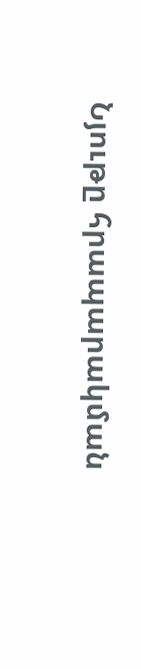Նյութը հրապարակման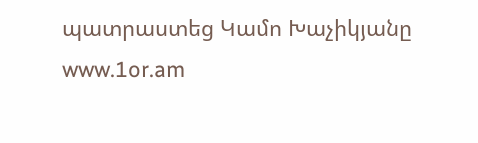պատրաստեց Կամո Խաչիկյանը
www.1or.am